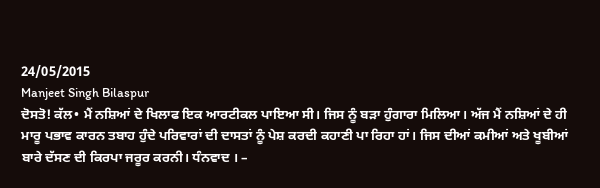24/05/2015
Manjeet Singh Bilaspur
ਦੋਸਤੋ! ਕੱਲ• ਮੈਂ ਨਸ਼ਿਆਂ ਦੇ ਖਿਲਾਫ ਇਕ ਆਰਟੀਕਲ ਪਾਇਆ ਸੀ। ਜਿਸ ਨੂੰ ਬੜਾ ਹੁੰਗਾਰਾ ਮਿਲਿਆ। ਅੱਜ ਮੈਂ ਨਸ਼ਿਆਂ ਦੇ ਹੀ ਮਾਰੂ ਪਭਾਵ ਕਾਰਨ ਤਬਾਹ ਹੁੰਦੇ ਪਰਿਵਾਰਾਂ ਦੀ ਦਾਸਤਾਂ ਨੂੰ ਪੇਸ਼ ਕਰਦੀ ਕਹਾਣੀ ਪਾ ਰਿਹਾ ਹਾਂ। ਜਿਸ ਦੀਆਂ ਕਮੀਆਂ ਅਤੇ ਖੂਬੀਆਂ ਬਾਰੇ ਦੱਸਣ ਦੀ ਕਿਰਪਾ ਜਰੂਰ ਕਰਨੀ। ਧੰਨਵਾਦ । –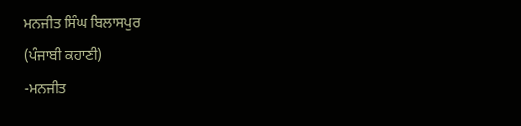ਮਨਜੀਤ ਸਿੰਘ ਬਿਲਾਸਪੁਰ
(ਪੰਜਾਬੀ ਕਹਾਣੀ)
-ਮਨਜੀਤ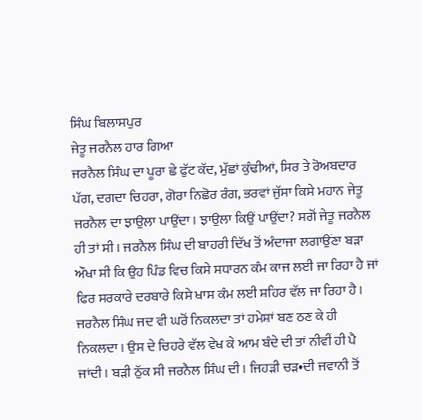ਸਿੰਘ ਬਿਲਾਸਪੁਰ
ਜੇਤੂ ਜਰਨੈਲ ਹਾਰ ਗਿਆ
ਜਰਨੈਲ ਸਿੰਘ ਦਾ ਪੂਰਾ ਛੇ ਫੁੱਟ ਕੱਦ, ਮੁੱਛਾਂ ਕੁੰਢੀਆਂ, ਸਿਰ ਤੇ ਰੋਅਬਦਾਰ ਪੱਗ, ਦਗਦਾ ਚਿਹਰਾ, ਗੋਰਾ ਨਿਛੋਰ ਰੰਗ, ਭਰਵਾਂ ਜੁੱਸਾ ਕਿਸੇ ਮਹਾਨ ਜੇਤੂ ਜਰਨੈਲ ਦਾ ਝਾਉਲਾ ਪਾਉਂਦਾ। ਝਾਉਲਾ ਕਿਉਂ ਪਾਉਂਦਾ? ਸਗੋਂ ਜੇਤੂ ਜਰਨੈਲ ਹੀ ਤਾਂ ਸੀ। ਜਰਨੈਲ ਸਿੰਘ ਦੀ ਬਾਹਰੀ ਦਿੱਖ ਤੋਂ ਅੰਦਾਜਾ ਲਗਾਉਂਣਾ ਬੜਾ ਔਖਾ ਸੀ ਕਿ ਉਹ ਪਿੰਡ ਵਿਚ ਕਿਸੇ ਸਧਾਰਨ ਕੰਮ ਕਾਜ ਲਈ ਜਾ ਰਿਹਾ ਹੈ ਜਾਂ ਫਿਰ ਸਰਕਾਰੇ ਦਰਬਾਰੇ ਕਿਸੇ ਖਾਸ ਕੰਮ ਲਈ ਸ਼ਹਿਰ ਵੱਲ ਜਾ ਰਿਹਾ ਹੈ। ਜਰਨੈਲ ਸਿੰਘ ਜਦ ਵੀ ਘਰੋਂ ਨਿਕਲਦਾ ਤਾਂ ਹਮੇਸ਼ਾਂ ਬਣ ਠਣ ਕੇ ਹੀ ਨਿਕਲਦਾ। ਉਸ ਦੇ ਚਿਹਰੇ ਵੱਲ ਵੇਖ ਕੇ ਆਮ ਬੰਦੇ ਦੀ ਤਾਂ ਨੀਵੀਂ ਹੀ ਪੈ ਜਾਂਦੀ। ਬੜੀ ਠੁੱਕ ਸੀ ਜਰਨੈਲ ਸਿੰਘ ਦੀ। ਜਿਹੜੀ ਚੜ•ਦੀ ਜਵਾਨੀ ਤੋਂ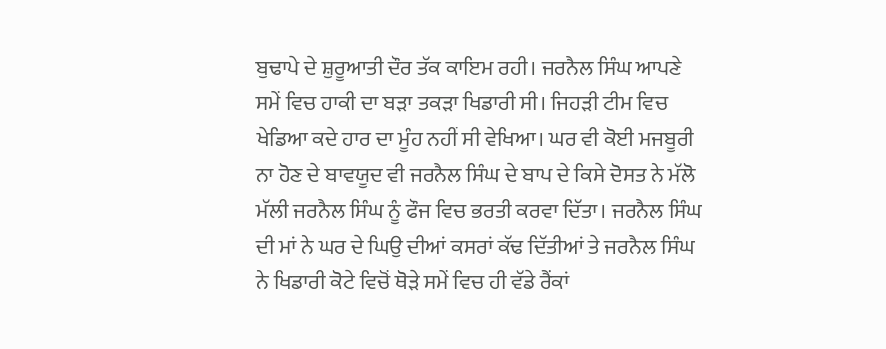ਬੁਢਾਪੇ ਦੇ ਸ਼ੁਰੂਆਤੀ ਦੌਰ ਤੱਕ ਕਾਇਮ ਰਹੀ। ਜਰਨੈਲ ਸਿੰਘ ਆਪਣੇ ਸਮੇਂ ਵਿਚ ਹਾਕੀ ਦਾ ਬੜਾ ਤਕੜਾ ਖਿਡਾਰੀ ਸੀ। ਜਿਹੜੀ ਟੀਮ ਵਿਚ ਖੇਡਿਆ ਕਦੇ ਹਾਰ ਦਾ ਮੂੰਹ ਨਹੀਂ ਸੀ ਵੇਖਿਆ। ਘਰ ਵੀ ਕੋਈ ਮਜਬੂਰੀ ਨਾ ਹੋਣ ਦੇ ਬਾਵਯੂਦ ਵੀ ਜਰਨੈਲ ਸਿੰਘ ਦੇ ਬਾਪ ਦੇ ਕਿਸੇ ਦੋਸਤ ਨੇ ਮੱਲੋ ਮੱਲੀ ਜਰਨੈਲ ਸਿੰਘ ਨੂੰ ਫੌਜ ਵਿਚ ਭਰਤੀ ਕਰਵਾ ਦਿੱਤਾ। ਜਰਨੈਲ ਸਿੰਘ ਦੀ ਮਾਂ ਨੇ ਘਰ ਦੇ ਘਿਉ ਦੀਆਂ ਕਸਰਾਂ ਕੱਢ ਦਿੱਤੀਆਂ ਤੇ ਜਰਨੈਲ ਸਿੰਘ ਨੇ ਖਿਡਾਰੀ ਕੋਟੇ ਵਿਚੋਂ ਥੋੜੇ ਸਮੇਂ ਵਿਚ ਹੀ ਵੱਡੇ ਰੈਂਕਾਂ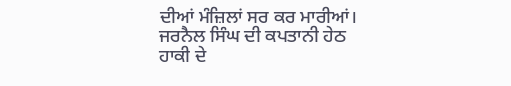ਦੀਆਂ ਮੰਜ਼ਿਲਾਂ ਸਰ ਕਰ ਮਾਰੀਆਂ। ਜਰਨੈਲ ਸਿੰਘ ਦੀ ਕਪਤਾਨੀ ਹੇਠ ਹਾਕੀ ਦੇ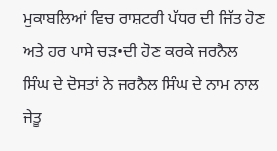ਮੁਕਾਬਲਿਆਂ ਵਿਚ ਰਾਸ਼ਟਰੀ ਪੱਧਰ ਦੀ ਜਿੱਤ ਹੋਣ ਅਤੇ ਹਰ ਪਾਸੇ ਚੜ•ਦੀ ਹੋਣ ਕਰਕੇ ਜਰਨੈਲ ਸਿੰਘ ਦੇ ਦੋਸਤਾਂ ਨੇ ਜਰਨੈਲ ਸਿੰਘ ਦੇ ਨਾਮ ਨਾਲ ਜੇਤੂ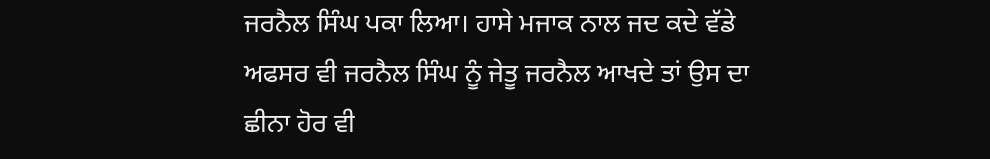ਜਰਨੈਲ ਸਿੰਘ ਪਕਾ ਲਿਆ। ਹਾਸੇ ਮਜਾਕ ਨਾਲ ਜਦ ਕਦੇ ਵੱਡੇ ਅਫਸਰ ਵੀ ਜਰਨੈਲ ਸਿੰਘ ਨੂੰ ਜੇਤੂ ਜਰਨੈਲ ਆਖਦੇ ਤਾਂ ਉਸ ਦਾ ਛੀਨਾ ਹੋਰ ਵੀ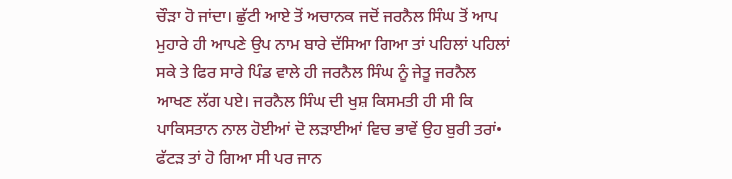ਚੌੜਾ ਹੋ ਜਾਂਦਾ। ਛੁੱਟੀ ਆਏ ਤੋਂ ਅਚਾਨਕ ਜਦੋਂ ਜਰਨੈਲ ਸਿੰਘ ਤੋਂ ਆਪ ਮੁਹਾਰੇ ਹੀ ਆਪਣੇ ਉਪ ਨਾਮ ਬਾਰੇ ਦੱਸਿਆ ਗਿਆ ਤਾਂ ਪਹਿਲਾਂ ਪਹਿਲਾਂ ਸਕੇ ਤੇ ਫਿਰ ਸਾਰੇ ਪਿੰਡ ਵਾਲੇ ਹੀ ਜਰਨੈਲ ਸਿੰਘ ਨੂੰ ਜੇਤੂ ਜਰਨੈਲ ਆਖਣ ਲੱਗ ਪਏ। ਜਰਨੈਲ ਸਿੰਘ ਦੀ ਖੁਸ਼ ਕਿਸਮਤੀ ਹੀ ਸੀ ਕਿ ਪਾਕਿਸਤਾਨ ਨਾਲ ਹੋਈਆਂ ਦੋ ਲੜਾਈਆਂ ਵਿਚ ਭਾਵੇਂ ਉਹ ਬੁਰੀ ਤਰਾਂ• ਫੱਟੜ ਤਾਂ ਹੋ ਗਿਆ ਸੀ ਪਰ ਜਾਨ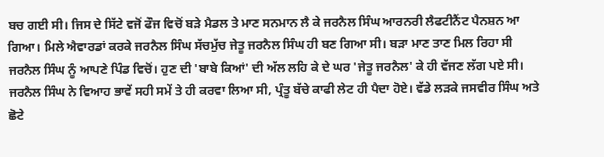ਬਚ ਗਈ ਸੀ। ਜਿਸ ਦੇ ਸਿੱਟੇ ਵਜੋਂ ਫੌਜ ਵਿਚੋਂ ਬੜੇ ਮੈਡਲ ਤੇ ਮਾਣ ਸਨਮਾਨ ਲੈ ਕੇ ਜਰਨੈਲ ਸਿੰਘ ਆਰਨਰੀ ਲੈਫਟੀਨੈਂਟ ਪੈਨਸ਼ਨ ਆ ਗਿਆ। ਮਿਲੇ ਐਵਾਰਡਾਂ ਕਰਕੇ ਜਰਨੈਲ ਸਿੰਘ ਸੱਚਮੁੱਚ ਜੇਤੂ ਜਰਨੈਲ ਸਿੰਘ ਹੀ ਬਣ ਗਿਆ ਸੀ। ਬੜਾ ਮਾਣ ਤਾਣ ਮਿਲ ਰਿਹਾ ਸੀ ਜਰਨੈਲ ਸਿੰਘ ਨੂੰ ਆਪਣੇ ਪਿੰਡ ਵਿਚੋਂ। ਹੁਣ ਦੀ 'ਬਾਬੇ ਕਿਆਂ' ਦੀ ਅੱਲ ਲਹਿ ਕੇ ਦੇ ਘਰ 'ਜੇਤੂ ਜਰਨੈਲ' ਕੇ ਹੀ ਵੱਜਣ ਲੱਗ ਪਏ ਸੀ। ਜਰਨੈਲ ਸਿੰਘ ਨੇ ਵਿਆਹ ਭਾਵੇਂ ਸਹੀ ਸਮੇਂ ਤੇ ਹੀ ਕਰਵਾ ਲਿਆ ਸੀ, ਪ੍ਰੰਤੂ ਬੱਚੇ ਕਾਫੀ ਲੇਟ ਹੀ ਪੈਦਾ ਹੋਏ। ਵੱਡੇ ਲੜਕੇ ਜਸਵੀਰ ਸਿੰਘ ਅਤੇ ਛੋਟੇ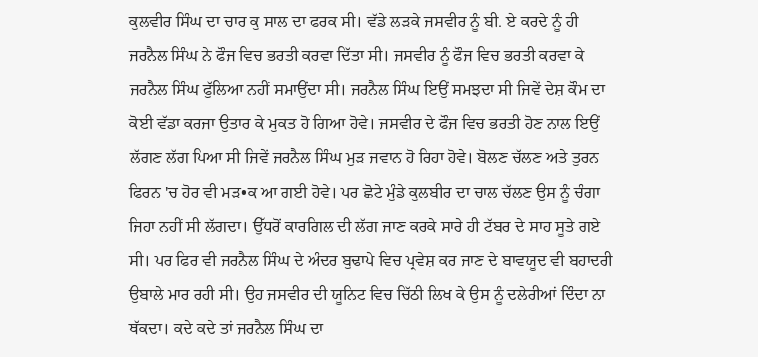ਕੁਲਵੀਰ ਸਿੰਘ ਦਾ ਚਾਰ ਕੁ ਸਾਲ ਦਾ ਫਰਕ ਸੀ। ਵੱਡੇ ਲੜਕੇ ਜਸਵੀਰ ਨੂੰ ਬੀ. ਏ ਕਰਦੇ ਨੂੰ ਹੀ ਜਰਨੈਲ ਸਿੰਘ ਨੇ ਫੌਜ ਵਿਚ ਭਰਤੀ ਕਰਵਾ ਦਿੱਤਾ ਸੀ। ਜਸਵੀਰ ਨੂੰ ਫੌਜ ਵਿਚ ਭਰਤੀ ਕਰਵਾ ਕੇ ਜਰਨੈਲ ਸਿੰਘ ਫੁੱਲਿਆ ਨਹੀਂ ਸਮਾਉਂਦਾ ਸੀ। ਜਰਨੈਲ ਸਿੰਘ ਇਉਂ ਸਮਝਦਾ ਸੀ ਜਿਵੇਂ ਦੇਸ਼ ਕੌਮ ਦਾ ਕੋਈ ਵੱਡਾ ਕਰਜਾ ਉਤਾਰ ਕੇ ਮੁਕਤ ਹੋ ਗਿਆ ਹੋਵੇ। ਜਸਵੀਰ ਦੇ ਫੌਜ ਵਿਚ ਭਰਤੀ ਹੋਣ ਨਾਲ ਇਉਂ ਲੱਗਣ ਲੱਗ ਪਿਆ ਸੀ ਜਿਵੇਂ ਜਰਨੈਲ ਸਿੰਘ ਮੁੜ ਜਵਾਨ ਹੋ ਰਿਹਾ ਹੋਵੇ। ਬੋਲਣ ਚੱਲਣ ਅਤੇ ਤੁਰਨ ਫਿਰਨ 'ਚ ਹੋਰ ਵੀ ਮੜ•ਕ ਆ ਗਈ ਹੋਵੇ। ਪਰ ਛੋਟੇ ਮੁੰਡੇ ਕੁਲਬੀਰ ਦਾ ਚਾਲ ਚੱਲਣ ਉਸ ਨੂੰ ਚੰਗਾ ਜਿਹਾ ਨਹੀਂ ਸੀ ਲੱਗਦਾ। ਉੱਧਰੋਂ ਕਾਰਗਿਲ ਦੀ ਲੱਗ ਜਾਣ ਕਰਕੇ ਸਾਰੇ ਹੀ ਟੱਬਰ ਦੇ ਸਾਹ ਸੂਤੇ ਗਏ ਸੀ। ਪਰ ਫਿਰ ਵੀ ਜਰਨੈਲ ਸਿੰਘ ਦੇ ਅੰਦਰ ਬੁਢਾਪੇ ਵਿਚ ਪ੍ਰਵੇਸ਼ ਕਰ ਜਾਣ ਦੇ ਬਾਵਯੂਦ ਵੀ ਬਹਾਦਰੀ ਉਬਾਲੇ ਮਾਰ ਰਹੀ ਸੀ। ਉਹ ਜਸਵੀਰ ਦੀ ਯੂਨਿਟ ਵਿਚ ਚਿੱਠੀ ਲਿਖ ਕੇ ਉਸ ਨੂੰ ਦਲੇਰੀਆਂ ਦਿੰਦਾ ਨਾ ਥੱਕਦਾ। ਕਦੇ ਕਦੇ ਤਾਂ ਜਰਨੈਲ ਸਿੰਘ ਦਾ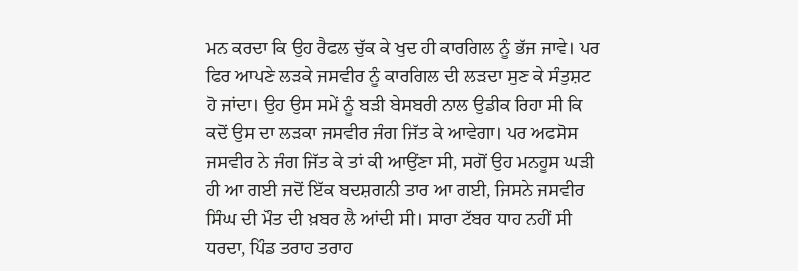ਮਨ ਕਰਦਾ ਕਿ ਉਹ ਰੈਫਲ ਚੁੱਕ ਕੇ ਖੁਦ ਹੀ ਕਾਰਗਿਲ ਨੂੰ ਭੱਜ ਜਾਵੇ। ਪਰ ਫਿਰ ਆਪਣੇ ਲੜਕੇ ਜਸਵੀਰ ਨੂੰ ਕਾਰਗਿਲ ਦੀ ਲੜਦਾ ਸੁਣ ਕੇ ਸੰਤੁਸ਼ਟ ਹੋ ਜਾਂਦਾ। ਉਹ ਉਸ ਸਮੇਂ ਨੂੰ ਬੜੀ ਬੇਸਬਰੀ ਨਾਲ ਉਡੀਕ ਰਿਹਾ ਸੀ ਕਿ ਕਦੋਂ ਉਸ ਦਾ ਲੜਕਾ ਜਸਵੀਰ ਜੰਗ ਜਿੱਤ ਕੇ ਆਵੇਗਾ। ਪਰ ਅਫਸੋਸ ਜਸਵੀਰ ਨੇ ਜੰਗ ਜਿੱਤ ਕੇ ਤਾਂ ਕੀ ਆਉਂਣਾ ਸੀ, ਸਗੋਂ ਉਹ ਮਨਹੂਸ ਘੜੀ ਹੀ ਆ ਗਈ ਜਦੋਂ ਇੱਕ ਬਦਸ਼ਗਨੀ ਤਾਰ ਆ ਗਈ, ਜਿਸਨੇ ਜਸਵੀਰ ਸਿੰਘ ਦੀ ਮੌਤ ਦੀ ਖ਼ਬਰ ਲੈ ਆਂਦੀ ਸੀ। ਸਾਰਾ ਟੱਬਰ ਧਾਹ ਨਹੀਂ ਸੀ ਧਰਦਾ, ਪਿੰਡ ਤਰਾਹ ਤਰਾਹ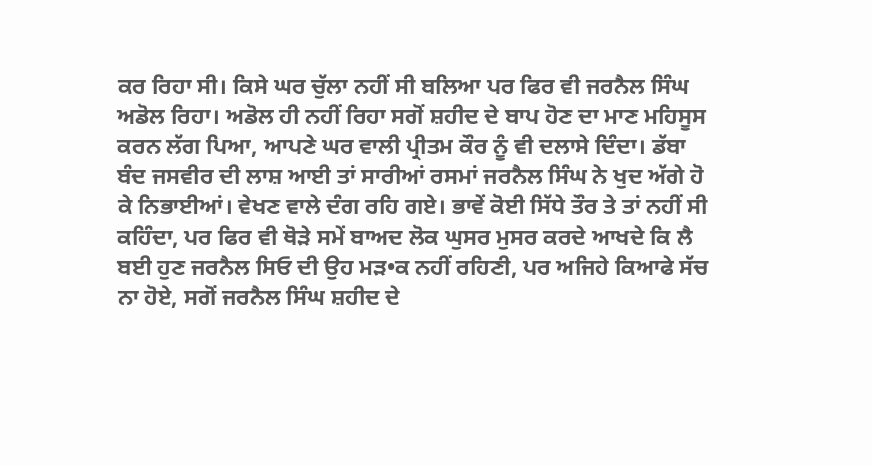ਕਰ ਰਿਹਾ ਸੀ। ਕਿਸੇ ਘਰ ਚੁੱਲਾ ਨਹੀਂ ਸੀ ਬਲਿਆ ਪਰ ਫਿਰ ਵੀ ਜਰਨੈਲ ਸਿੰਘ ਅਡੋਲ ਰਿਹਾ। ਅਡੋਲ ਹੀ ਨਹੀਂ ਰਿਹਾ ਸਗੋਂ ਸ਼ਹੀਦ ਦੇ ਬਾਪ ਹੋਣ ਦਾ ਮਾਣ ਮਹਿਸੂਸ ਕਰਨ ਲੱਗ ਪਿਆ, ਆਪਣੇ ਘਰ ਵਾਲੀ ਪ੍ਰੀਤਮ ਕੌਰ ਨੂੰ ਵੀ ਦਲਾਸੇ ਦਿੰਦਾ। ਡੱਬਾ ਬੰਦ ਜਸਵੀਰ ਦੀ ਲਾਸ਼ ਆਈ ਤਾਂ ਸਾਰੀਆਂ ਰਸਮਾਂ ਜਰਨੈਲ ਸਿੰਘ ਨੇ ਖੁਦ ਅੱਗੇ ਹੋ ਕੇ ਨਿਭਾਈਆਂ। ਵੇਖਣ ਵਾਲੇ ਦੰਗ ਰਹਿ ਗਏ। ਭਾਵੇਂ ਕੋਈ ਸਿੱਧੇ ਤੌਰ ਤੇ ਤਾਂ ਨਹੀਂ ਸੀ ਕਹਿੰਦਾ, ਪਰ ਫਿਰ ਵੀ ਥੋੜੇ ਸਮੇਂ ਬਾਅਦ ਲੋਕ ਘੁਸਰ ਮੁਸਰ ਕਰਦੇ ਆਖਦੇ ਕਿ ਲੈ ਬਈ ਹੁਣ ਜਰਨੈਲ ਸਿਓ ਦੀ ਉਹ ਮੜ•ਕ ਨਹੀਂ ਰਹਿਣੀ, ਪਰ ਅਜਿਹੇ ਕਿਆਫੇ ਸੱਚ ਨਾ ਹੋਏ, ਸਗੋਂ ਜਰਨੈਲ ਸਿੰਘ ਸ਼ਹੀਦ ਦੇ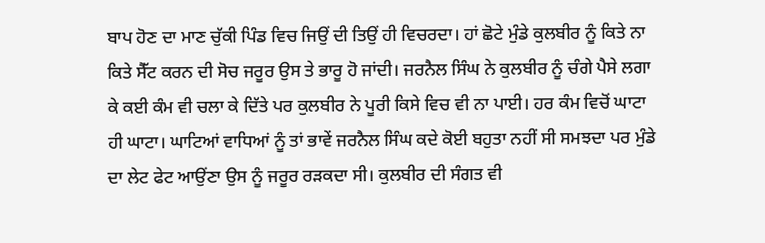ਬਾਪ ਹੋਣ ਦਾ ਮਾਣ ਚੁੱਕੀ ਪਿੰਡ ਵਿਚ ਜਿਉਂ ਦੀ ਤਿਉਂ ਹੀ ਵਿਚਰਦਾ। ਹਾਂ ਛੋਟੇ ਮੁੰਡੇ ਕੁਲਬੀਰ ਨੂੰ ਕਿਤੇ ਨਾ ਕਿਤੇ ਸੈੱਟ ਕਰਨ ਦੀ ਸੋਚ ਜਰੂਰ ਉਸ ਤੇ ਭਾਰੂ ਹੋ ਜਾਂਦੀ। ਜਰਨੈਲ ਸਿੰਘ ਨੇ ਕੁਲਬੀਰ ਨੂੰ ਚੰਗੇ ਪੈਸੇ ਲਗਾ ਕੇ ਕਈ ਕੰਮ ਵੀ ਚਲਾ ਕੇ ਦਿੱਤੇ ਪਰ ਕੁਲਬੀਰ ਨੇ ਪੂਰੀ ਕਿਸੇ ਵਿਚ ਵੀ ਨਾ ਪਾਈ। ਹਰ ਕੰਮ ਵਿਚੋਂ ਘਾਟਾ ਹੀ ਘਾਟਾ। ਘਾਟਿਆਂ ਵਾਧਿਆਂ ਨੂੰ ਤਾਂ ਭਾਵੇਂ ਜਰਨੈਲ ਸਿੰਘ ਕਦੇ ਕੋਈ ਬਹੁਤਾ ਨਹੀਂ ਸੀ ਸਮਝਦਾ ਪਰ ਮੁੰਡੇ ਦਾ ਲੇਟ ਫੇਟ ਆਉਂਣਾ ਉਸ ਨੂੰ ਜਰੂਰ ਰੜਕਦਾ ਸੀ। ਕੁਲਬੀਰ ਦੀ ਸੰਗਤ ਵੀ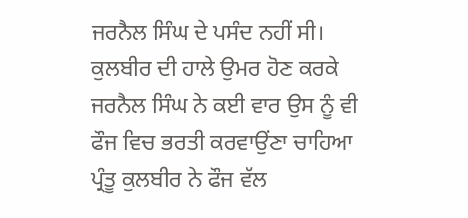ਜਰਨੈਲ ਸਿੰਘ ਦੇ ਪਸੰਦ ਨਹੀਂ ਸੀ। ਕੁਲਬੀਰ ਦੀ ਹਾਲੇ ਉਮਰ ਹੋਣ ਕਰਕੇ ਜਰਨੈਲ ਸਿੰਘ ਨੇ ਕਈ ਵਾਰ ਉਸ ਨੂੰ ਵੀ ਫੌਜ ਵਿਚ ਭਰਤੀ ਕਰਵਾਉਂਣਾ ਚਾਹਿਆ ਪ੍ਰੰਤੂ ਕੁਲਬੀਰ ਨੇ ਫੌਜ ਵੱਲ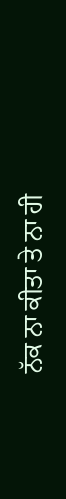ਨੱਕ ਨਾ ਕੀਤਾ ਤੇ ਨਾ ਹੀ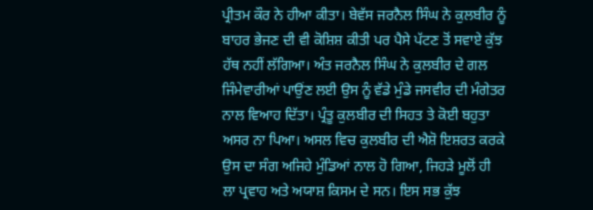ਪ੍ਰੀਤਮ ਕੌਰ ਨੇ ਹੀਆ ਕੀਤਾ। ਬੇਵੱਸ ਜਰਨੈਲ ਸਿੰਘ ਨੇ ਕੁਲਬੀਰ ਨੂੰ ਬਾਹਰ ਭੇਜਣ ਦੀ ਵੀ ਕੋਸ਼ਿਸ਼ ਕੀਤੀ ਪਰ ਪੈਸੇ ਪੱਟਣ ਤੋਂ ਸਵਾਏ ਕੁੱਝ ਹੱਥ ਨਹੀਂ ਲੱਗਿਆ। ਅੰਤ ਜਰਨੈਲ ਸਿੰਘ ਨੇ ਕੁਲਬੀਰ ਦੇ ਗਲ ਜਿੰਮੇਵਾਰੀਆਂ ਪਾਉਂਣ ਲਈ ਉਸ ਨੂੰ ਵੱਡੇ ਮੁੰਡੇ ਜਸਵੀਰ ਦੀ ਮੰਗੇਤਰ ਨਾਲ ਵਿਆਹ ਦਿੱਤਾ। ਪ੍ਰੰਤੂ ਕੁਲਬੀਰ ਦੀ ਸਿਹਤ ਤੇ ਕੋਈ ਬਹੁਤਾ ਅਸਰ ਨਾ ਪਿਆ। ਅਸਲ ਵਿਚ ਕੁਲਬੀਰ ਦੀ ਐਸ਼ੋ ਇਸ਼ਰਤ ਕਰਕੇ ਉਸ ਦਾ ਸੰਗ ਅਜਿਹੇ ਮੁੰਡਿਆਂ ਨਾਲ ਹੋ ਗਿਆ, ਜਿਹੜੇ ਮੂਲੋਂ ਹੀ ਲਾ ਪ੍ਰਵਾਹ ਅਤੇ ਅਯਾਸ਼ ਕਿਸਮ ਦੇ ਸਨ। ਇਸ ਸਭ ਕੁੱਝ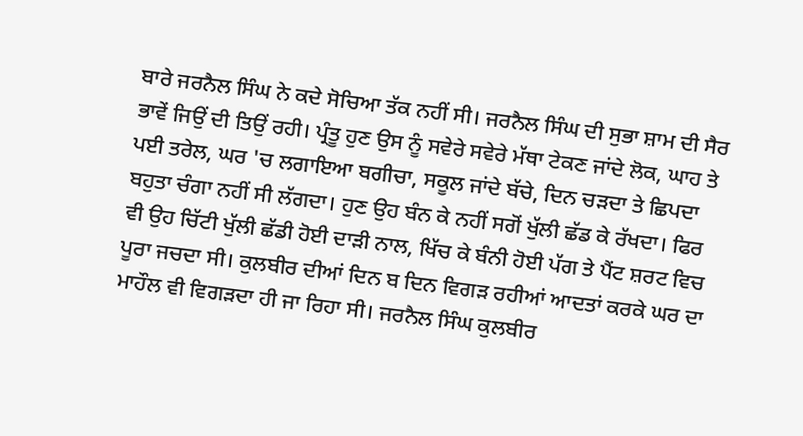ਬਾਰੇ ਜਰਨੈਲ ਸਿੰਘ ਨੇ ਕਦੇ ਸੋਚਿਆ ਤੱਕ ਨਹੀਂ ਸੀ। ਜਰਨੈਲ ਸਿੰਘ ਦੀ ਸੁਭਾ ਸ਼ਾਮ ਦੀ ਸੈਰ ਭਾਵੇਂ ਜਿਉਂ ਦੀ ਤਿਉਂ ਰਹੀ। ਪ੍ਰੰਤੂ ਹੁਣ ਉਸ ਨੂੰ ਸਵੇਰੇ ਸਵੇਰੇ ਮੱਥਾ ਟੇਕਣ ਜਾਂਦੇ ਲੋਕ, ਘਾਹ ਤੇ ਪਈ ਤਰੇਲ, ਘਰ 'ਚ ਲਗਾਇਆ ਬਗੀਚਾ, ਸਕੂਲ ਜਾਂਦੇ ਬੱਚੇ, ਦਿਨ ਚੜਦਾ ਤੇ ਛਿਪਦਾ ਬਹੁਤਾ ਚੰਗਾ ਨਹੀਂ ਸੀ ਲੱਗਦਾ। ਹੁਣ ਉਹ ਬੰਨ ਕੇ ਨਹੀਂ ਸਗੋਂ ਖੁੱਲੀ ਛੱਡ ਕੇ ਰੱਖਦਾ। ਫਿਰ ਵੀ ਉਹ ਚਿੱਟੀ ਖੁੱਲੀ ਛੱਡੀ ਹੋਈ ਦਾੜੀ ਨਾਲ, ਖਿੱਚ ਕੇ ਬੰਨੀ ਹੋਈ ਪੱਗ ਤੇ ਪੈਂਟ ਸ਼ਰਟ ਵਿਚ ਪੂਰਾ ਜਚਦਾ ਸੀ। ਕੁਲਬੀਰ ਦੀਆਂ ਦਿਨ ਬ ਦਿਨ ਵਿਗੜ ਰਹੀਆਂ ਆਦਤਾਂ ਕਰਕੇ ਘਰ ਦਾ ਮਾਹੌਲ ਵੀ ਵਿਗੜਦਾ ਹੀ ਜਾ ਰਿਹਾ ਸੀ। ਜਰਨੈਲ ਸਿੰਘ ਕੁਲਬੀਰ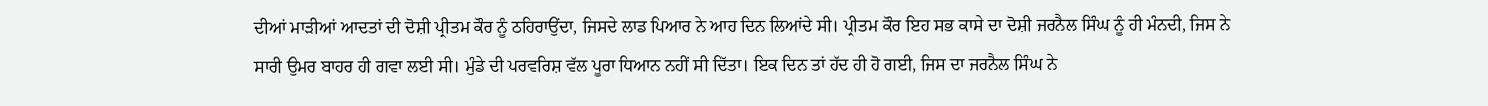ਦੀਆਂ ਮਾੜੀਆਂ ਆਦਤਾਂ ਦੀ ਦੋਸ਼ੀ ਪ੍ਰੀਤਮ ਕੌਰ ਨੂੰ ਠਹਿਰਾਉਂਦਾ, ਜਿਸਦੇ ਲਾਡ ਪਿਆਰ ਨੇ ਆਹ ਦਿਨ ਲਿਆਂਦੇ ਸੀ। ਪ੍ਰੀਤਮ ਕੌਰ ਇਹ ਸਭ ਕਾਸੇ ਦਾ ਦੋਸ਼ੀ ਜਰਨੈਲ ਸਿੰਘ ਨੂੰ ਹੀ ਮੰਨਦੀ, ਜਿਸ ਨੇ ਸਾਰੀ ਉਮਰ ਬਾਹਰ ਹੀ ਗਵਾ ਲਈ ਸੀ। ਮੁੰਡੇ ਦੀ ਪਰਵਰਿਸ਼ ਵੱਲ ਪੂਰਾ ਧਿਆਨ ਨਹੀਂ ਸੀ ਦਿੱਤਾ। ਇਕ ਦਿਨ ਤਾਂ ਹੱਦ ਹੀ ਹੋ ਗਈ, ਜਿਸ ਦਾ ਜਰਨੈਲ ਸਿੰਘ ਨੇ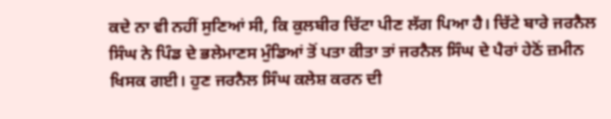ਕਦੇ ਨਾ ਵੀ ਨਹੀਂ ਸੁਣਿਆਂ ਸੀ, ਕਿ ਕੁਲਬੀਰ ਚਿੱਟਾ ਪੀਣ ਲੱਗ ਪਿਆ ਹੈ। ਚਿੱਟੇ ਬਾਰੇ ਜਰਨੈਲ ਸਿੰਘ ਨੇ ਪਿੰਡ ਦੇ ਭਲੇਮਾਣਸ ਮੁੰਡਿਆਂ ਤੋਂ ਪਤਾ ਕੀਤਾ ਤਾਂ ਜਰਨੈਲ ਸਿੰਘ ਦੇ ਪੈਰਾਂ ਹੇਠੋਂ ਜ਼ਮੀਨ ਖਿਸਕ ਗਈ। ਹੁਣ ਜਰਨੈਲ ਸਿੰਘ ਕਲੇਸ਼ ਕਰਨ ਦੀ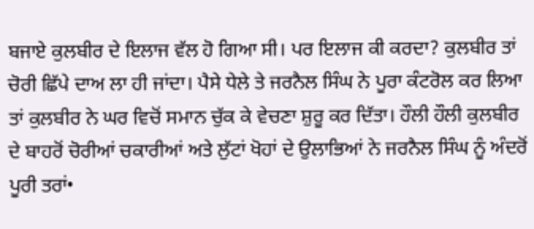ਬਜਾਏ ਕੁਲਬੀਰ ਦੇ ਇਲਾਜ ਵੱਲ ਹੋ ਗਿਆ ਸੀ। ਪਰ ਇਲਾਜ ਕੀ ਕਰਦਾ? ਕੁਲਬੀਰ ਤਾਂ ਚੋਰੀ ਛਿੱਪੇ ਦਾਅ ਲਾ ਹੀ ਜਾਂਦਾ। ਪੈਸੇ ਧੇਲੇ ਤੇ ਜਰਨੈਲ ਸਿੰਘ ਨੇ ਪੂਰਾ ਕੰਟਰੋਲ ਕਰ ਲਿਆ ਤਾਂ ਕੁਲਬੀਰ ਨੇ ਘਰ ਵਿਚੋਂ ਸਮਾਨ ਚੁੱਕ ਕੇ ਵੇਚਣਾ ਸ਼ੁਰੂ ਕਰ ਦਿੱਤਾ। ਹੌਲੀ ਹੌਲੀ ਕੁਲਬੀਰ ਦੇ ਬਾਹਰੋਂ ਚੋਰੀਆਂ ਚਕਾਰੀਆਂ ਅਤੇ ਲੁੱਟਾਂ ਖੋਹਾਂ ਦੇ ਉਲਾਭਿਆਂ ਨੇ ਜਰਨੈਲ ਸਿੰਘ ਨੂੰ ਅੰਦਰੋਂ ਪੂਰੀ ਤਰਾਂ•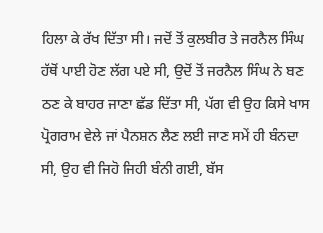ਹਿਲਾ ਕੇ ਰੱਖ ਦਿੱਤਾ ਸੀ। ਜਦੋਂ ਤੋਂ ਕੁਲਬੀਰ ਤੇ ਜਰਨੈਲ ਸਿੰਘ ਹੱਥੋਂ ਪਾਈ ਹੋਣ ਲੱਗ ਪਏ ਸੀ, ਉਦੋਂ ਤੋਂ ਜਰਨੈਲ ਸਿੰਘ ਨੇ ਬਣ ਠਣ ਕੇ ਬਾਹਰ ਜਾਣਾ ਛੱਡ ਦਿੱਤਾ ਸੀ, ਪੱਗ ਵੀ ਉਹ ਕਿਸੇ ਖਾਸ ਪ੍ਰੋਗਰਾਮ ਵੇਲੇ ਜਾਂ ਪੈਨਸ਼ਨ ਲੈਣ ਲਈ ਜਾਣ ਸਮੇਂ ਹੀ ਬੰਨਦਾ ਸੀ, ਉਹ ਵੀ ਜਿਹੋ ਜਿਹੀ ਬੰਨੀ ਗਈ, ਬੱਸ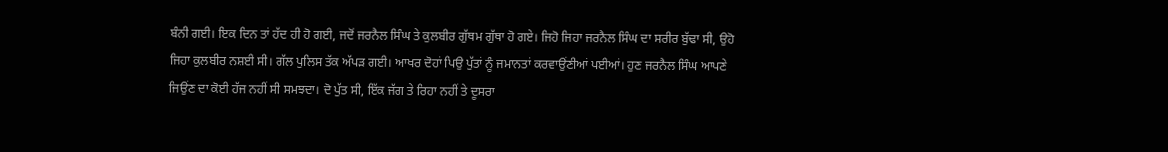ਬੰਨੀ ਗਈ। ਇਕ ਦਿਨ ਤਾਂ ਹੱਦ ਹੀ ਹੋ ਗਈ, ਜਦੋਂ ਜਰਨੈਲ ਸਿੰਘ ਤੇ ਕੁਲਬੀਰ ਗੁੱਥਮ ਗੁੱਥਾ ਹੋ ਗਏ। ਜਿਹੋ ਜਿਹਾ ਜਰਨੈਲ ਸਿੰਘ ਦਾ ਸਰੀਰ ਬੁੱਢਾ ਸੀ, ਉਹੋ ਜਿਹਾ ਕੁਲਬੀਰ ਨਸ਼ਈ ਸੀ। ਗੱਲ ਪੁਲਿਸ ਤੱਕ ਅੱਪੜ ਗਈ। ਆਖਰ ਦੋਹਾਂ ਪਿਉ ਪੁੱਤਾਂ ਨੂੰ ਜਮਾਨਤਾਂ ਕਰਵਾਉਂਣੀਆਂ ਪਈਆਂ। ਹੁਣ ਜਰਨੈਲ ਸਿੰਘ ਆਪਣੇ ਜਿਉਂਣ ਦਾ ਕੋਈ ਹੱਜ ਨਹੀਂ ਸੀ ਸਮਝਦਾ। ਦੋ ਪੁੱਤ ਸੀ, ਇੱਕ ਜੱਗ ਤੇ ਰਿਹਾ ਨਹੀਂ ਤੇ ਦੂਸਰਾ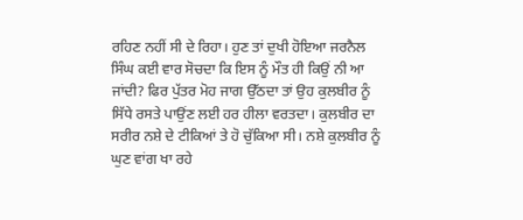ਰਹਿਣ ਨਹੀਂ ਸੀ ਦੇ ਰਿਹਾ। ਹੁਣ ਤਾਂ ਦੁਖੀ ਹੋਇਆ ਜਰਨੈਲ ਸਿੰਘ ਕਈ ਵਾਰ ਸੋਚਦਾ ਕਿ ਇਸ ਨੂੰ ਮੌਤ ਹੀ ਕਿਉਂ ਨੀ ਆ ਜਾਂਦੀ? ਫਿਰ ਪੁੱਤਰ ਮੋਹ ਜਾਗ ਉੱਠਦਾ ਤਾਂ ਉਹ ਕੁਲਬੀਰ ਨੂੰ ਸਿੱਧੇ ਰਸਤੇ ਪਾਉਂਣ ਲਈ ਹਰ ਹੀਲਾ ਵਰਤਦਾ। ਕੁਲਬੀਰ ਦਾ ਸਰੀਰ ਨਸ਼ੇ ਦੇ ਟੀਕਿਆਂ ਤੇ ਹੋ ਚੁੱਕਿਆ ਸੀ। ਨਸ਼ੇ ਕੁਲਬੀਰ ਨੂੰ ਘੁਣ ਵਾਂਗ ਖਾ ਰਹੇ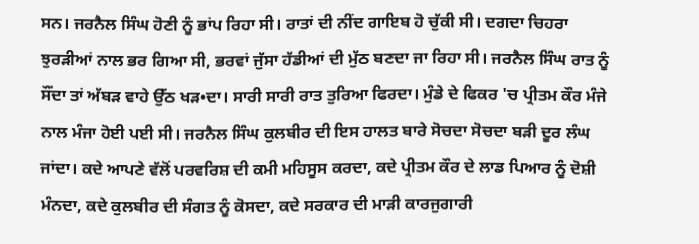ਸਨ। ਜਰਨੈਲ ਸਿੰਘ ਹੋਣੀ ਨੂੰ ਭਾਂਪ ਰਿਹਾ ਸੀ। ਰਾਤਾਂ ਦੀ ਨੀਂਦ ਗਾਇਬ ਹੋ ਚੁੱਕੀ ਸੀ। ਦਗਦਾ ਚਿਹਰਾ ਝੁਰੜੀਆਂ ਨਾਲ ਭਰ ਗਿਆ ਸੀ, ਭਰਵਾਂ ਜੁੱਸਾ ਹੱਡੀਆਂ ਦੀ ਮੁੱਠ ਬਣਦਾ ਜਾ ਰਿਹਾ ਸੀ। ਜਰਨੈਲ ਸਿੰਘ ਰਾਤ ਨੂੰ ਸੌਂਦਾ ਤਾਂ ਅੱਬੜ ਵਾਹੇ ਉੱਠ ਖੜ•ਦਾ। ਸਾਰੀ ਸਾਰੀ ਰਾਤ ਤੁਰਿਆ ਫਿਰਦਾ। ਮੁੰਡੇ ਦੇ ਫਿਕਰ 'ਚ ਪ੍ਰੀਤਮ ਕੌਰ ਮੰਜੇ ਨਾਲ ਮੰਜਾ ਹੋਈ ਪਈ ਸੀ। ਜਰਨੈਲ ਸਿੰਘ ਕੁਲਬੀਰ ਦੀ ਇਸ ਹਾਲਤ ਬਾਰੇ ਸੋਚਦਾ ਸੋਚਦਾ ਬੜੀ ਦੂਰ ਲੰਘ ਜਾਂਦਾ। ਕਦੇ ਆਪਣੇ ਵੱਲੋਂ ਪਰਵਰਿਸ਼ ਦੀ ਕਮੀ ਮਹਿਸੂਸ ਕਰਦਾ, ਕਦੇ ਪ੍ਰੀਤਮ ਕੌਰ ਦੇ ਲਾਡ ਪਿਆਰ ਨੂੰ ਦੋਸ਼ੀ ਮੰਨਦਾ, ਕਦੇ ਕੁਲਬੀਰ ਦੀ ਸੰਗਤ ਨੂੰ ਕੋਸਦਾ, ਕਦੇ ਸਰਕਾਰ ਦੀ ਮਾੜੀ ਕਾਰਜੁਗਾਰੀ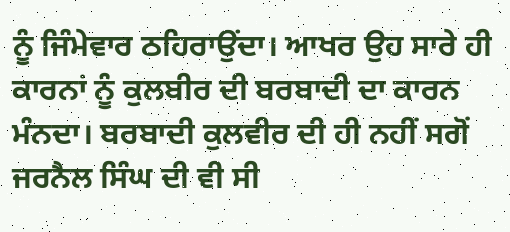ਨੂੰ ਜਿੰਮੇਵਾਰ ਠਹਿਰਾਉਂਦਾ। ਆਖਰ ਉਹ ਸਾਰੇ ਹੀ ਕਾਰਨਾਂ ਨੂੰ ਕੁਲਬੀਰ ਦੀ ਬਰਬਾਦੀ ਦਾ ਕਾਰਨ ਮੰਨਦਾ। ਬਰਬਾਦੀ ਕੁਲਵੀਰ ਦੀ ਹੀ ਨਹੀਂ ਸਗੋਂ ਜਰਨੈਲ ਸਿੰਘ ਦੀ ਵੀ ਸੀ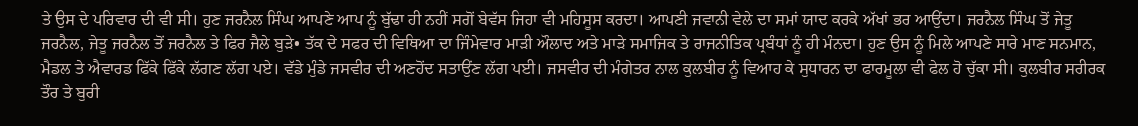ਤੇ ਉਸ ਦੇ ਪਰਿਵਾਰ ਦੀ ਵੀ ਸੀ। ਹੁਣ ਜਰਨੈਲ ਸਿੰਘ ਆਪਣੇ ਆਪ ਨੂੰ ਬੁੱਢਾ ਹੀ ਨਹੀਂ ਸਗੋਂ ਬੇਵੱਸ ਜਿਹਾ ਵੀ ਮਹਿਸੂਸ ਕਰਦਾ। ਆਪਣੀ ਜਵਾਨੀ ਵੇਲੇ ਦਾ ਸਮਾਂ ਯਾਦ ਕਰਕੇ ਅੱਖਾਂ ਭਰ ਆਉਂਦਾ। ਜਰਨੈਲ ਸਿੰਘ ਤੋਂ ਜੇਤੂ ਜਰਨੈਲ, ਜੇਤੂ ਜਰਨੈਲ ਤੋਂ ਜਰਨੈਲ ਤੇ ਫਿਰ ਜੈਲੇ ਬੁੜੇ• ਤੱਕ ਦੇ ਸਫਰ ਦੀ ਵਿਥਿਆ ਦਾ ਜਿੰਮੇਵਾਰ ਮਾੜੀ ਔਲਾਦ ਅਤੇ ਮਾੜੇ ਸਮਾਜਿਕ ਤੇ ਰਾਜਨੀਤਿਕ ਪ੍ਰਬੰਧਾਂ ਨੂੰ ਹੀ ਮੰਨਦਾ। ਹੁਣ ਉਸ ਨੂੰ ਮਿਲੇ ਆਪਣੇ ਸਾਰੇ ਮਾਣ ਸਨਮਾਨ, ਮੈਡਲ ਤੇ ਐਵਾਰਡ ਫਿੱਕੇ ਫਿੱਕੇ ਲੱਗਣ ਲੱਗ ਪਏ। ਵੱਡੇ ਮੁੰਡੇ ਜਸਵੀਰ ਦੀ ਅਣਹੋਂਦ ਸਤਾਉਂਣ ਲੱਗ ਪਈ। ਜਸਵੀਰ ਦੀ ਮੰਗੇਤਰ ਨਾਲ ਕੁਲਬੀਰ ਨੂੰ ਵਿਆਹ ਕੇ ਸੁਧਾਰਨ ਦਾ ਫਾਰਮੂਲਾ ਵੀ ਫੇਲ ਹੋ ਚੁੱਕਾ ਸੀ। ਕੁਲਬੀਰ ਸਰੀਰਕ ਤੌਰ ਤੇ ਬੁਰੀ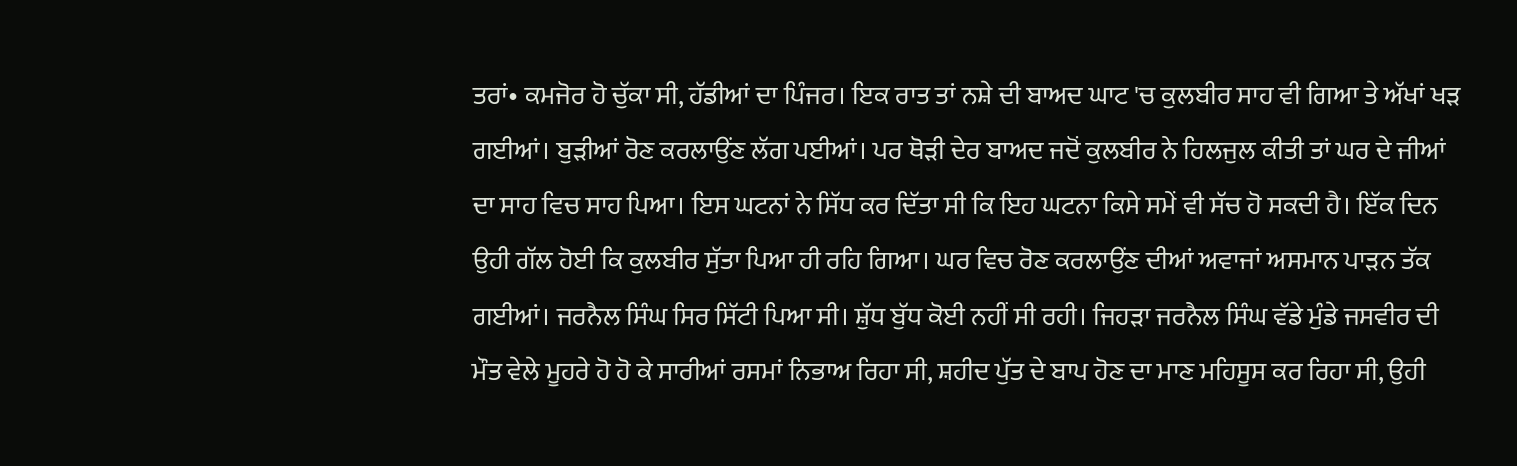ਤਰਾਂ• ਕਮਜੋਰ ਹੋ ਚੁੱਕਾ ਸੀ, ਹੱਡੀਆਂ ਦਾ ਪਿੰਜਰ। ਇਕ ਰਾਤ ਤਾਂ ਨਸ਼ੇ ਦੀ ਬਾਅਦ ਘਾਟ 'ਚ ਕੁਲਬੀਰ ਸਾਹ ਵੀ ਗਿਆ ਤੇ ਅੱਖਾਂ ਖੜ ਗਈਆਂ। ਬੁੜੀਆਂ ਰੋਣ ਕਰਲਾਉਂਣ ਲੱਗ ਪਈਆਂ। ਪਰ ਥੋੜੀ ਦੇਰ ਬਾਅਦ ਜਦੋਂ ਕੁਲਬੀਰ ਨੇ ਹਿਲਜੁਲ ਕੀਤੀ ਤਾਂ ਘਰ ਦੇ ਜੀਆਂ ਦਾ ਸਾਹ ਵਿਚ ਸਾਹ ਪਿਆ। ਇਸ ਘਟਨਾਂ ਨੇ ਸਿੱਧ ਕਰ ਦਿੱਤਾ ਸੀ ਕਿ ਇਹ ਘਟਨਾ ਕਿਸੇ ਸਮੇਂ ਵੀ ਸੱਚ ਹੋ ਸਕਦੀ ਹੈ। ਇੱਕ ਦਿਨ ਉਹੀ ਗੱਲ ਹੋਈ ਕਿ ਕੁਲਬੀਰ ਸੁੱਤਾ ਪਿਆ ਹੀ ਰਹਿ ਗਿਆ। ਘਰ ਵਿਚ ਰੋਣ ਕਰਲਾਉਂਣ ਦੀਆਂ ਅਵਾਜਾਂ ਅਸਮਾਨ ਪਾੜਨ ਤੱਕ ਗਈਆਂ। ਜਰਨੈਲ ਸਿੰਘ ਸਿਰ ਸਿੱਟੀ ਪਿਆ ਸੀ। ਸ਼ੁੱਧ ਬੁੱਧ ਕੋਈ ਨਹੀਂ ਸੀ ਰਹੀ। ਜਿਹੜਾ ਜਰਨੈਲ ਸਿੰਘ ਵੱਡੇ ਮੁੰਡੇ ਜਸਵੀਰ ਦੀ ਮੌਤ ਵੇਲੇ ਮੂਹਰੇ ਹੋ ਹੋ ਕੇ ਸਾਰੀਆਂ ਰਸਮਾਂ ਨਿਭਾਅ ਰਿਹਾ ਸੀ, ਸ਼ਹੀਦ ਪੁੱਤ ਦੇ ਬਾਪ ਹੋਣ ਦਾ ਮਾਣ ਮਹਿਸੂਸ ਕਰ ਰਿਹਾ ਸੀ, ਉਹੀ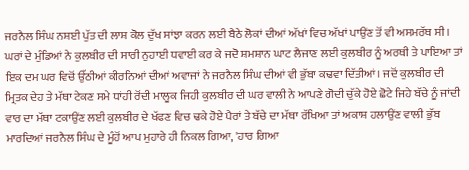ਜਰਨੈਲ ਸਿੰਘ ਨਸ਼ਈ ਪੁੱਤ ਦੀ ਲਾਸ਼ ਕੋਲ ਦੁੱਖ ਸਾਂਝਾ ਕਰਨ ਲਈ ਬੈਠੇ ਲੋਕਾਂ ਦੀਆਂ ਅੱਖਾਂ ਵਿਚ ਅੱਖਾਂ ਪਾਉਂਣ ਤੋਂ ਵੀ ਅਸਮਰੱਥ ਸੀ। ਘਰਾਂ ਦੇ ਮੁੰਡਿਆਂ ਨੇ ਕੁਲਬੀਰ ਦੀ ਸਾਰੀ ਨੁਹਾਈ ਧਵਾਈ ਕਰ ਕੇ ਜਦੋ ਸ਼ਮਸ਼ਾਨ ਘਾਟ ਲੈਜਾਣ ਲਈ ਕੁਲਬੀਰ ਨੂੰ ਅਰਥੀ ਤੇ ਪਾਇਆ ਤਾਂ ਇਕ ਦਮ ਘਰ ਵਿਚੋਂ ਉੱਠੀਆਂ ਕੀਰਨਿਆਂ ਦੀਆਂ ਅਵਾਜਾਂ ਨੇ ਜਰਨੈਲ ਸਿੰਘ ਦੀਆਂ ਵੀ ਭੁੱਬਾ ਕਢਵਾ ਦਿੱਤੀਆਂ। ਜਦੋਂ ਕੁਲਬੀਰ ਦੀ ਮ੍ਰਿਤਕ ਦੇਹ ਤੇ ਮੱਥਾ ਟੇਕਣ ਸਮੇ ਧਾਂਹੀ ਰੋਂਦੀ ਮਾਲੂਕ ਜਿਹੀ ਕੁਲਬੀਰ ਦੀ ਘਰ ਵਾਲੀ ਨੇ ਆਪਣੇ ਗੋਦੀ ਚੁੱਕੇ ਹੋਏ ਛੋਟੇ ਜਿਹੇ ਬੱਚੇ ਨੂੰ ਜਾਂਦੀ ਵਾਰ ਦਾ ਮੱਥਾ ਟਕਾਉਂਣ ਲਈ ਕੁਲਬੀਰ ਦੇ ਖੱਫਣ ਵਿਚ ਢਕੇ ਹੋਏ ਪੈਰਾਂ ਤੇ ਬੱਚੇ ਦਾ ਮੱਥਾ ਰੱਖਿਆ ਤਾਂ ਅਕਾਸ਼ ਹਲਾਉਂਣ ਵਾਲੀ ਭੁੱਬ ਮਾਰਦਿਆਂ ਜਰਨੈਲ ਸਿੰਘ ਦੇ ਮੂੰਹੋਂ ਆਪ ਮੁਹਾਰੇ ਹੀ ਨਿਕਲ ਗਿਆ, 'ਹਾਰ ਗਿਆ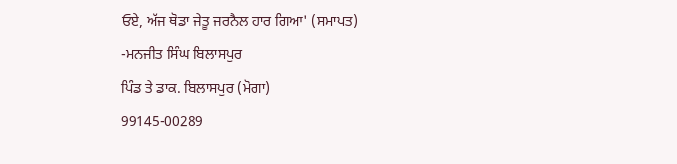ਓਏ, ਅੱਜ ਥੋਡਾ ਜੇਤੂ ਜਰਨੈਲ ਹਾਰ ਗਿਆ' (ਸਮਾਪਤ)
-ਮਨਜੀਤ ਸਿੰਘ ਬਿਲਾਸਪੁਰ
ਪਿੰਡ ਤੇ ਡਾਕ. ਬਿਲਾਸਪੁਰ (ਮੋਗਾ)
99145-00289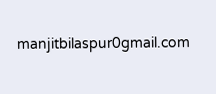manjitbilaspur0gmail.com